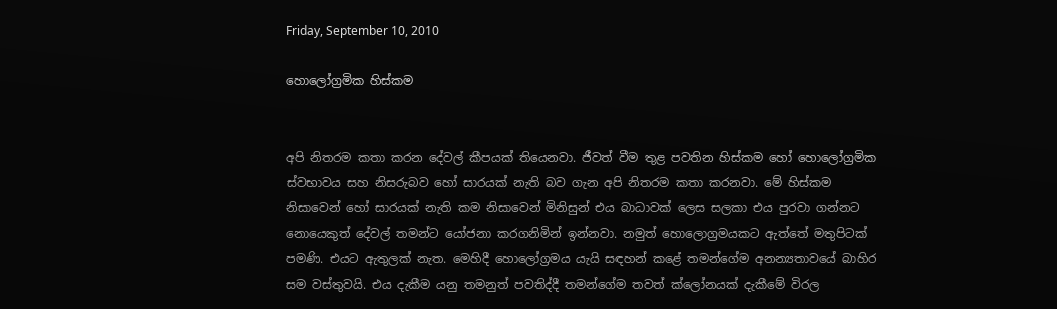Friday, September 10, 2010

හොලෝග්‍රමික හිස්කම


අපි නිතරම කතා කරන දේවල් කීපයක් තියෙනවා. ජීවත් වීම තුළ පවතින හිස්කම හෝ හොලෝග්‍රමික ස්වභාවය සහ නිසරුබව හෝ සාරයක් නැති බව ගැන අපි නිතරම කතා කරනවා. මේ හිස්කම නිසාවෙන් හෝ සාරයක් නැති කම නිසාවෙන් මිනිසුන් එය බාධාවක් ලෙස සලකා එය පුරවා ගන්නට නොයෙකුත් දේවල් තමන්ට යෝජනා කරගනිමින් ඉන්නවා. නමුත් හොලොග්‍රමයකට ඇත්තේ මතුපිටක් පමණි. එයට ඇතුලක් නැත. මෙහිදී හොලෝග්‍රමය යැයි සඳහන් කළේ තමන්ගේම අනන්‍යතාවයේ බාහිර සම වස්තුවයි. එය දැකීම යනු තමනුත් පවතිද්දී තමන්ගේම තවත් ක්ලෝනයක් දැකීමේ විරල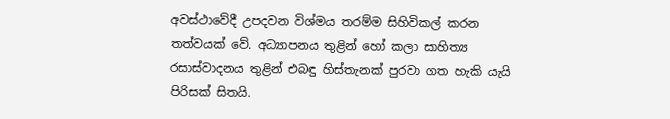අවස්ථාවේදී උපදවන විශ්මය තරම්ම සිහිවිකල් කරන තත්වයක් වේ. අධ්‍යාපනය තුළින් හෝ කලා සාහිත්‍ය රසාස්වාදනය තුළින් එබඳු හිස්තැනක් පුරවා ගත හැකි යැයි පිරිසක් සිතයි.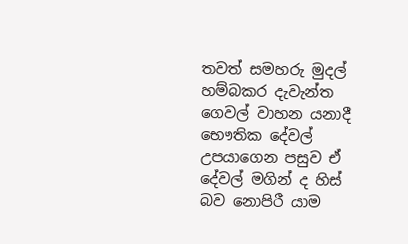තවත් සමහරු මුදල් හම්බකර දැවැන්ත ගෙවල් වාහන යනාදී භෞතික දේවල් උපයාගෙන පසුව ඒ දේවල් මගින් ද හිස් බව නොපිරී යාම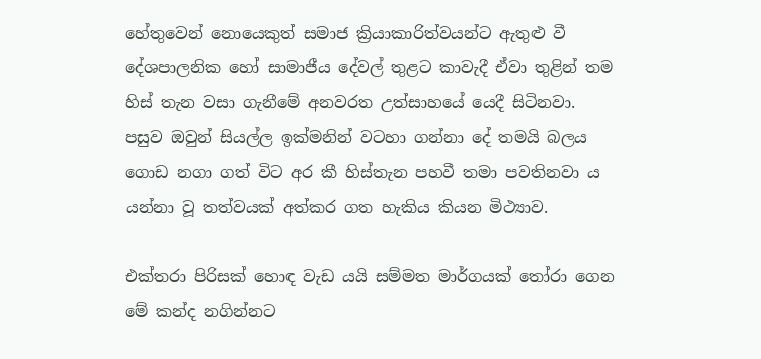හේතුවෙන් නොයෙකුත් සමාජ ක්‍රියාකාරිත්වයන්ට ඇතුළු වී දේශපාලනික හෝ සාමාජීය දේවල් තුළට කාවැදී ඒවා තුළින් තම හිස් තැන වසා ගැනීමේ අනවරත උත්සාහයේ යෙදී සිටිනවා. පසුව ඔවුන් සියල්ල ඉක්මනින් වටහා ගන්නා දේ තමයි බලය ගොඩ නගා ගත් විට අර කී හිස්තැන පහවී තමා පවතිනවා ය යන්නා වූ තත්වයක් අත්කර ගත හැකිය කියන මිථ්‍යාව.

එක්තරා පිරිසක් හොඳ වැඩ යයි සම්මත මාර්ගයක් තෝරා ගෙන මේ කන්ද නගින්නට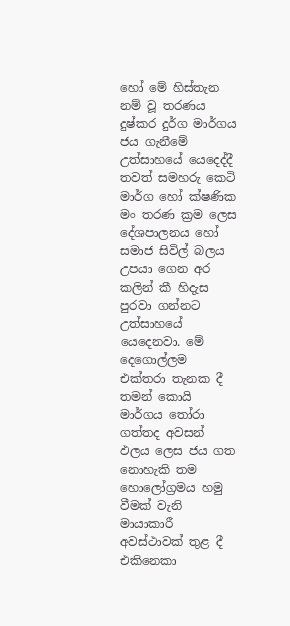හෝ මේ හිස්තැන නම් වූ තරණය දුෂ්කර දුර්ග මාර්ගය ජය ගැනීමේ උත්සාහයේ යෙදෙද්දී තවත් සමහරු කෙටි මාර්ග හෝ ක්ෂණික මං තරණ ක්‍රම ලෙස දේශපාලනය හෝ සමාජ සිවිල් බලය උපයා ගෙන අර කලින් කී හිදැස පුරවා ගන්නට උත්සාහයේ යෙදෙනවා. මේ දෙගොල්ලම එක්තරා තැනක දී තමන් කොයි මාර්ගය තෝරා ගත්තද අවසන් ඵලය ලෙස ජය ගත නොහැකි තම හොලෝග්‍රමය හමු වීමක් වැනි මායාකාරී අවස්ථාවක් තුළ දී එකිනෙකා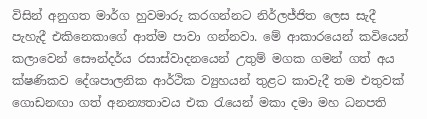විසින් අනුගත මාර්ග හුවමාරු කරගන්නට නිර්ලජ්ජිත ලෙස සැදී පැහැදී එකිනෙකාගේ ආත්ම පාවා ගන්නවා. මේ ආකාරයෙන් කවියෙන් කලාවෙන් සෞන්දර්ය රසාස්වාදනයෙන් උතුම් මගක ගමන් ගත් අය ක්ෂණිකව දේශපාලනික ආර්ථික ව්‍යුහයන් තුළට කාවැදී තම එතුවක් ගොඩනඟා ගත් අනන්‍යතාවය එක රැයෙන් මකා දමා මහ ධනපති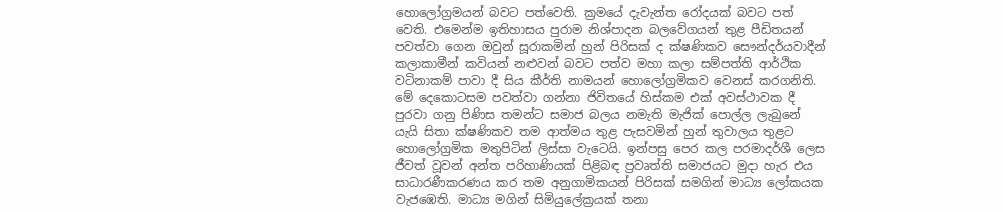හොලෝග්‍රමයන් බවට පත්වෙති. ක්‍රමයේ දැවැන්ත රෝදයක් බවට පත් වෙති. එමෙන්ම ඉතිහාසය පුරාම නිශ්පාදන බලවේගයන් තුළ පීඩිතයන් පවත්වා ගෙන ඔවුන් සූරාකමින් හුන් පිරිසක් ද ක්ෂණිකව සෞන්දර්යවාදීන් කලාකාමීන් කවියන් නළුවන් බවට පත්ව මහා කලා සම්පත්ති ආර්ථික වටිනාකම් පාවා දී සිය කීර්ති නාමයන් හොලෝග්‍රමිකව වෙනස් කරගනිති. මේ දෙකොටසම පවත්වා ගන්නා ජිවිතයේ හිස්කම එක් අවස්ථාවක දී පුරවා ගනු පිණිස තමන්ට සමාජ බලය නමැති මැජික් පොල්ල ලැබුනේ යැයි සිතා ක්ෂණිකව තම ආත්මය තුළ පැසවමින් හුන් තුවාලය තුළට හොලෝග්‍රමික මතුපිටින් ලිස්සා වැටෙයි. ඉන්පසු පෙර කල පරමාදර්ශී ලෙස ජීවත් වූවන් අන්ත පරිහාණියක් පිළිබඳ ප්‍රවෘත්ති සමාජයට මුදා හැර එය සාධාරණීකරණය කර තම අනුගාමිකයන් පිරිසක් සමගින් මාධ්‍ය ලෝකයක වැජඹෙති. මාධ්‍ය මගින් සිමියුලේක්‍රයක් තනා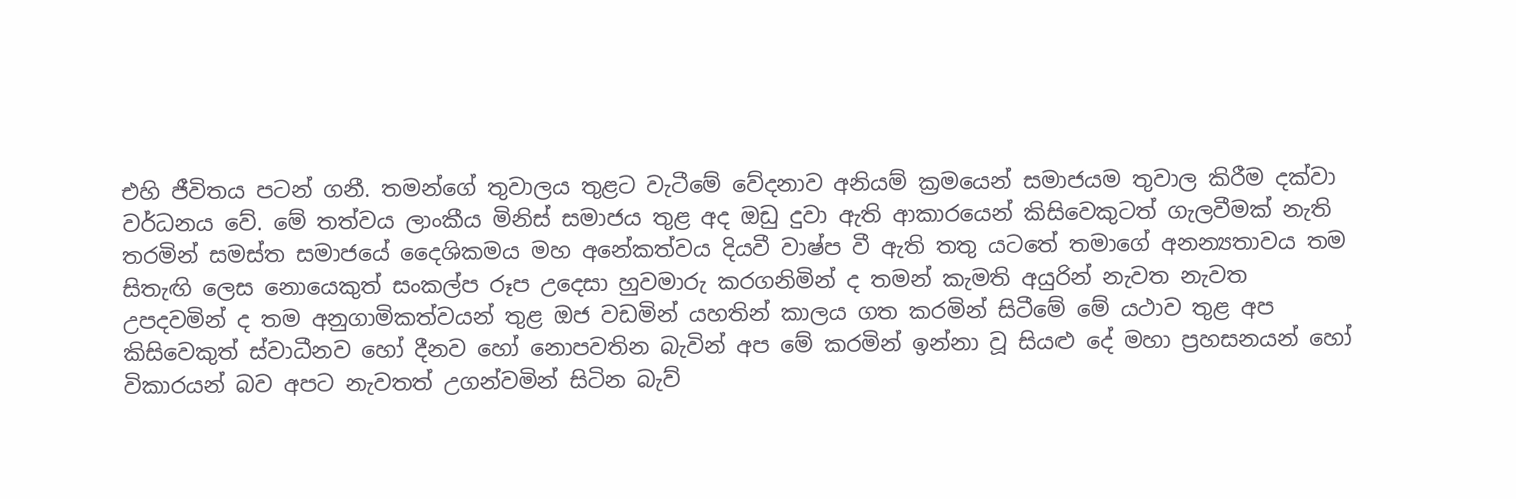එහි ජීවිතය පටන් ගනී. තමන්ගේ තුවාලය තුළට වැටීමේ වේදනාව අනියම් ක්‍රමයෙන් සමාජයම තුවාල කිරීම දක්වා වර්ධනය වේ. මේ තත්වය ලාංකීය මිනිස් සමාජය තුළ අද ඔඩු දුවා ඇති ආකාරයෙන් කිසිවෙකුටත් ගැලවීමක් නැති තරමින් සමස්ත සමාජයේ දෛශිකමය මහ අනේකත්වය දියවී වාෂ්ප වී ඇති තතු යටතේ තමාගේ අනන්‍යතාවය තම සිතැඟි ලෙස නොයෙකුත් සංකල්ප රූප උදෙසා හුවමාරු කරගනිමින් ද තමන් කැමති අයුරින් නැවත නැවත උපදවමින් ද තම අනුගාමිකත්වයන් තුළ ඔජ වඩමින් යහතින් කාලය ගත කරමින් සිටීමේ මේ යථාව තුළ අප කිසිවෙකුත් ස්වාධීනව හෝ දීනව හෝ නොපවතින බැවින් අප මේ කරමින් ඉන්නා වූ සියළු දේ මහා ප්‍රහසනයන් හෝ විකාරයන් බව අපට නැවතත් උගන්වමින් සිටින බැව්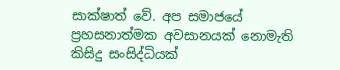සාක්ෂාත් වේ. අප සමාජයේ ප්‍රහසනාත්මක අවසානයක් නොමැති කිසිදු සංසිද්ධියක්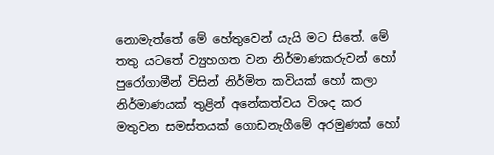නොමැත්තේ මේ හේතුවෙන් යැයි මට සිතේ. මේ තතු යටතේ ව්‍යුහගත වන නිර්මාණකරුවන් හෝ පුරෝගාමීන් විසින් නිර්මිත කවියක් හෝ කලා නිර්මාණයක් තුළින් අනේකත්වය විශද කර මතුවන සමස්තයක් ගොඩනැගීමේ අරමුණක් හෝ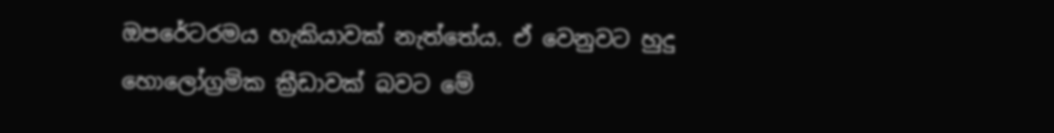ඔපරේටරමය හැකියාවක් නැත්තේය. ඒ වෙනුවට හුදු හොලෝග්‍රමික ක්‍රීඩාවක් බවට මේ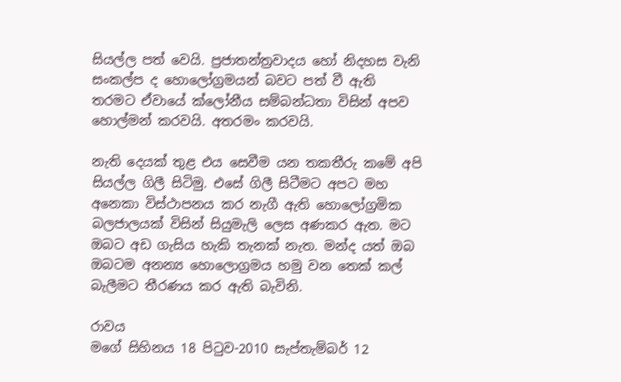සියල්ල පත් වෙයි. ප්‍රජාතන්ත්‍රවාදය හෝ නිදහස වැනි සංකල්ප ද හොලෝග්‍රමයන් බවට පත් වී ඇති තරමට ඒවායේ ක්ලෝනීය සම්බන්ධතා විසින් අපව හොල්මන් කරවයි. අතරමං කරවයි.

නැති දෙයක් තුළ එය සෙවීම යන තකතීරු කමේ අපි සියල්ල ගිලී සිටිමු. එසේ ගිලී සිටීමට අපට මහ අනෙකා විස්ථාපනය කර නැගී ඇති හොලෝග්‍රමික බලජාලයක් විසින් සියුමැලි ලෙස අණකර ඇත. මට ඔබට අඩ ගැසිය හැකි තැනක් නැත. මන්ද යත් ඔබ ඔබටම අනන්‍ය හොලොග්‍රමය හමු වන තෙක් කල් බැලීමට තීරණය කර ඇති බැවිනි.

රාවය
මගේ සිහිනය 18 පිටුව-2010 සැප්තැම්බර් 12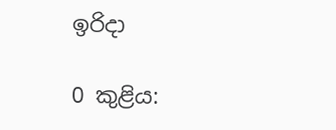ඉරිදා

0 කුළිය: